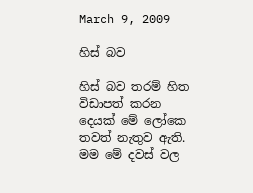March 9, 2009

හිස් බව

හිස් බව තරම් හිත විඩාපත් කරන දෙයක් මේ ලෝකෙ තවත් නැතුව ඇති. මම මේ දවස් වල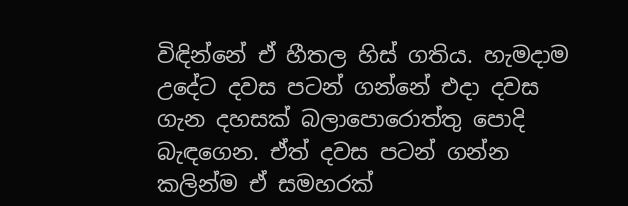විඳින්නේ ඒ හීතල හිස් ගතිය. හැමදාම උදේට දවස පටන් ගන්නේ එදා දවස ගැන දහසක් බලාපොරොත්තු පොදි බැඳගෙන. ඒත් දවස පටන් ගන්න කලින්ම ඒ සමහරක්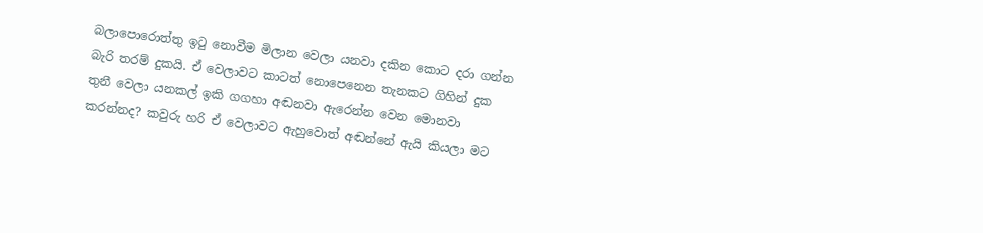බලාපොරොත්තු ඉටු නොවීම මිලාන වෙලා යනවා දකින කොට දරා ගන්න බැරි තරම් දුකයි. ඒ වෙලාවට කාටත් නොපෙනෙන තැනකට ගිහින් දුක තුනී වෙලා යනකල් ඉකි ගගහා අඬනවා ඇරෙන්න වෙන මොනවා කරන්නද? කවුරු හරි ඒ වෙලාවට ඇහුවොත් අඬන්නේ ඇයි කියලා මට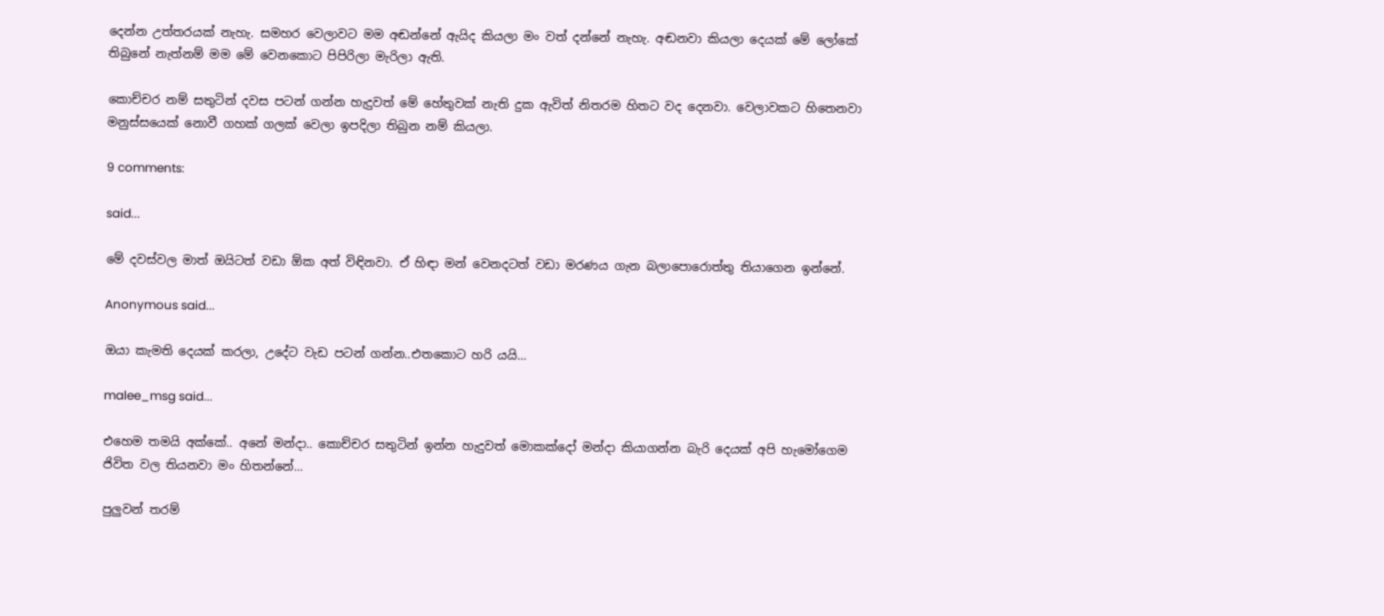දෙන්න උත්තරයක් නැහැ. සමහර වෙලාවට මම අඬන්නේ ඇයිද කියලා මං වත් දන්නේ නැහැ. අඬනවා කියලා දෙයක් මේ ලෝකේ තිබුනේ නැත්නම් මම මේ වෙනකොට පිපිරිලා මැරිලා ඇති.

කොච්චර නම් සතුටින් දවස පටන් ගන්න හැදුවත් මේ හේතුවක් නැති දුක ඇවිත් නිතරම හිතට වද දෙනවා. වෙලාවකට හිතෙනවා මනුස්සයෙක් නොවී ගහක් ගලක් වෙලා ඉපදිලා තිබුන නම් කියලා.

9 comments:

said...

මේ දවස්වල මාත් ඔයිටත් වඩා ඕක අත් විඳිනවා. ඒ හිඳා මන් වෙනදටත් වඩා මරණය ගැන බලාපොරොත්තු තියාගෙන ඉන්නේ.

Anonymous said...

ඔයා කැමති දෙයක් කරලා, උදේට වැඩ පටන් ගන්න..එතකොට හරි යයි...

malee_msg said...

එහෙම තමයි අක්කේ.. අනේ මන්දා.. කොච්චර සතුටින් ඉන්න හැදුවත් මොකක්දෝ මන්දා ‍කියාගන්න බැරි දෙයක් අපි හැමෝගෙම ජිවිත වල තියනවා මං හිතන්නේ...

පුලුවන් තරම්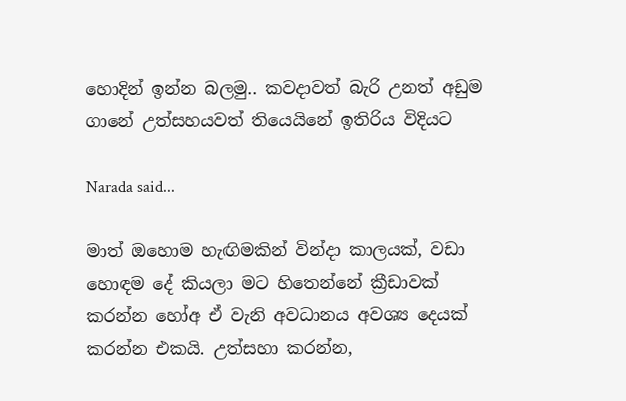හොදින් ඉන්න බලමු.. කවදාවත් බැරි උනත් අඩුම ගානේ උත්සහයවත් තියෙයිනේ ඉතිරිය විදියට

Narada said...

මාත් ඔහොම හැඟිමකින් වින්දා කාලයක්, වඩා හොඳම දේ කියලා මට හිතෙන්නේ ක්‍රීඩාවක් කරන්න හෝඅ ඒ වැනි අවධානය අවශ්‍ය දෙයක් කරන්න එකයි. උත්සහා කරන්න,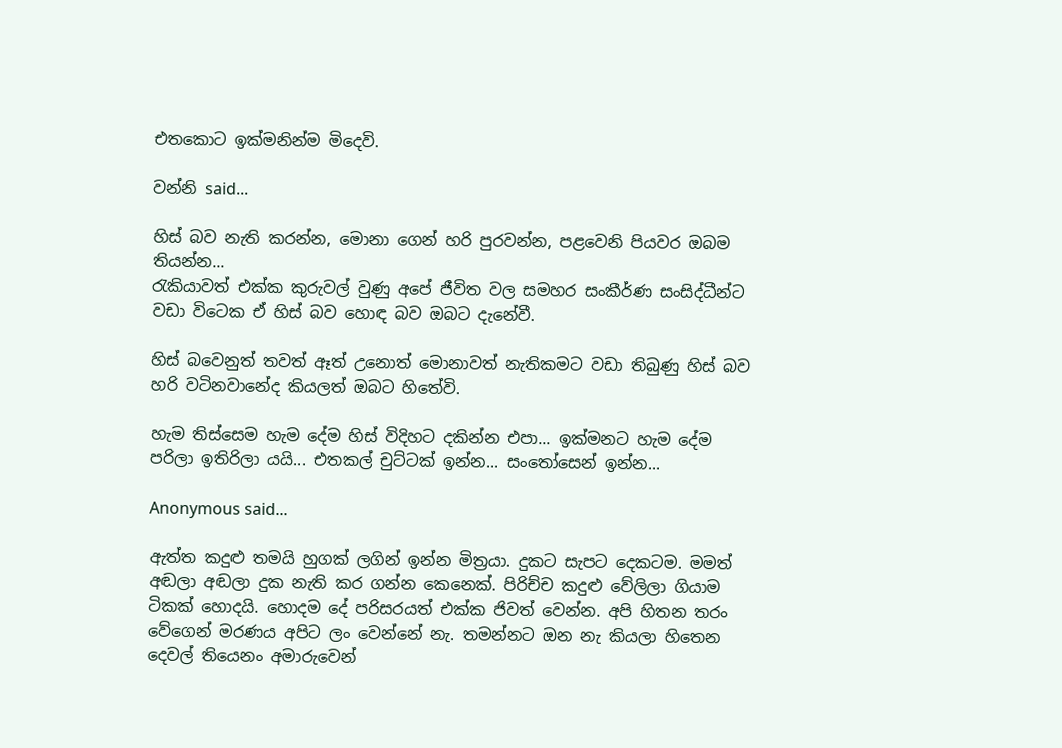එතකොට ඉක්මනින්ම මිදෙවි.

වන්නි said...

හිස් බව නැති කරන්න, මොනා ගෙන් හරි පුරවන්න, පළවෙනි පියවර ඔබම තියන්න...
රැකියාවත් එක්ක කුරුවල් වුණු අපේ ජීවිත වල සමහර සංකීර්ණ සංසිද්ධීන්ට වඩා විටෙක ඒ හිස් බව හොඳ බව ඔබට දැනේවී.

හිස් බවෙනුත් තවත් ඈත් උනොත් මොනාවත් නැතිකමට වඩා තිබුණු හිස් බව හරි වටිනවානේද කියලත් ඔබට හිතේවි.

හැම තිස්සෙම හැම දේම හිස් විදිහට දකින්න එපා... ඉක්මනට හැම දේම පරිලා ඉතිරිලා යයි... එතකල් චුට්ටක් ඉන්න... සංතෝසෙන් ඉන්න...

Anonymous said...

ඇත්ත කදුළු තමයි හුගක් ලගින් ඉන්න මිත්‍රයා. දුකට සැපට දෙකටම. මමත් අඬලා අඬලා දුක නැති කර ගන්න කෙනෙක්. පිරිච්ච කදුළු වේලිලා ගියාම ටිකක් හොදයි. හොදම දේ පරිසරයත් එක්ක ජිවත් වෙන්න. අපි හිතන තරං වේගෙන් මරණය අපිට ලං වෙන්නේ නැ. තමන්නට ඔන නැ කියලා හිතෙන දෙවල් තියෙනං අමාරුවෙන්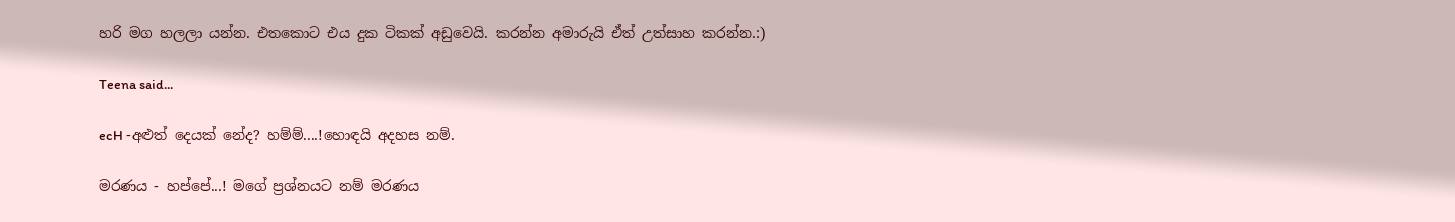හරි මග හලලා යන්න. එතකොට එය දුක ටිකක් අඩුවෙයි. කරන්න අමාරුයි ඒත් උත්සාහ කරන්න.:)

Teena said...

ecH -අළුත් දෙයක් නේද? හම්ම්....!හොඳයි අදහස නම්.

මරණය - හප්පේ...! මගේ ප්‍රශ්නයට නම් මරණය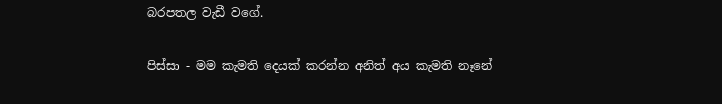බරපතල වැඩී වගේ.

පිස්සා - මම කැමති දෙයක් කරන්න අනිත් අය කැමති නෑනේ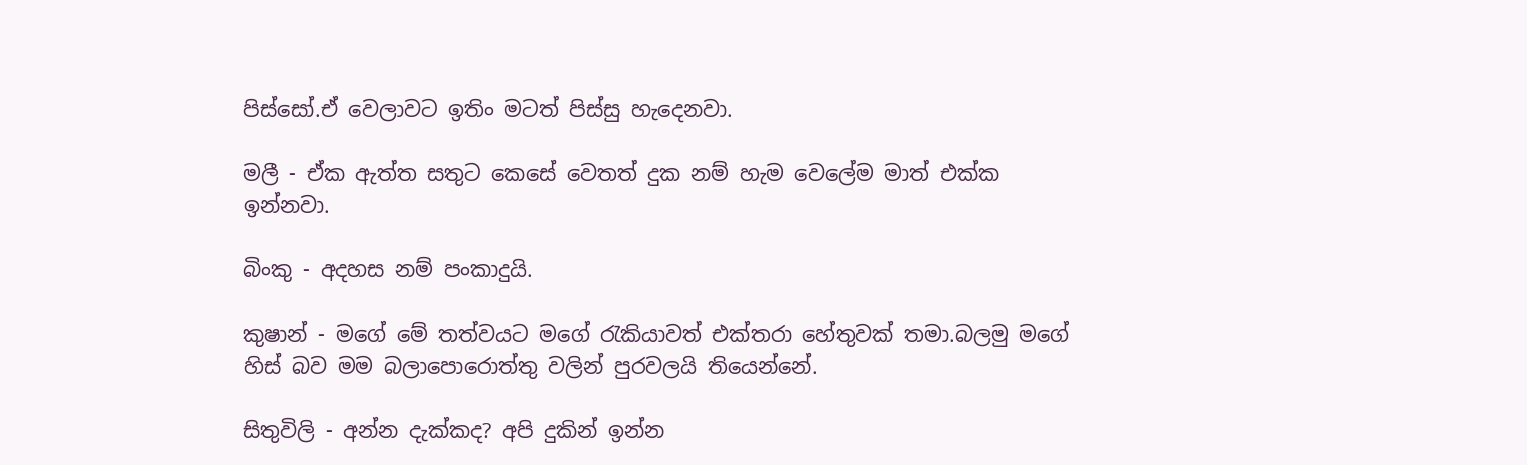පිස්සෝ.ඒ වෙලාවට ඉතිං මටත් පිස්සු හැදෙනවා.

මලී - ඒක ඇත්ත සතුට කෙසේ වෙතත් දුක නම් හැම වෙලේම මාත් එක්ක ඉන්නවා.

බිංකු - අදහස නම් පංකාදුයි.

කුෂාන් - මගේ මේ තත්වයට මගේ රැකියාවත් එක්තරා හේතුවක් තමා.බලමු මගේ හිස් බව මම බලාපොරොත්තු වලින් පුරවලයි තියෙන්නේ.

සිතුවිලි - අන්න දැක්කද? අපි දුකින් ඉන්න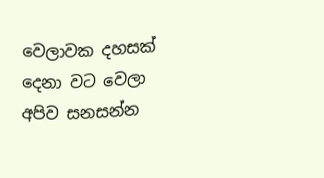වෙලාවක දහසක් දෙනා වට වෙලා අපිව සනසන්න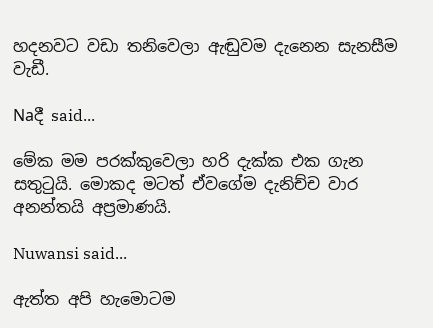හදනවට වඩා තනිවෙලා ඇඬුවම දැනෙන සැනසීම වැඩී.

Naදී said...

මේක මම පරක්කුවෙලා හරි දැක්ක එක ගැන සතුටුයි. මොකද මටත් ඒවගේම දැනිච්ච වාර අනන්තයි අප්‍රමාණයි.

Nuwansi said...

ඇත්ත අපි හැමොටම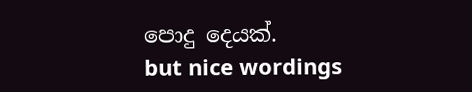පොදු දෙයක්.
but nice wordings